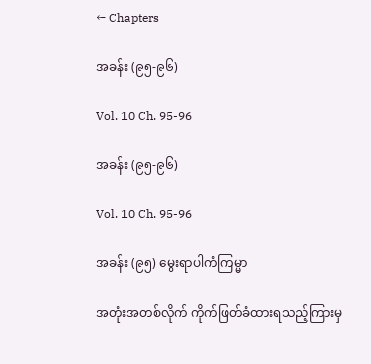← Chapters

အခန်း (၉၅-၉၆)

Vol. 10 Ch. 95-96

အခန်း (၉၅-၉၆)

Vol. 10 Ch. 95-96

အခန်း (၉၅) မွေးရာပါကံကြမ္မာ

အတုံးအတစ်လိုက် ကိုက်ဖြတ်ခံထားရသည့်ကြားမှ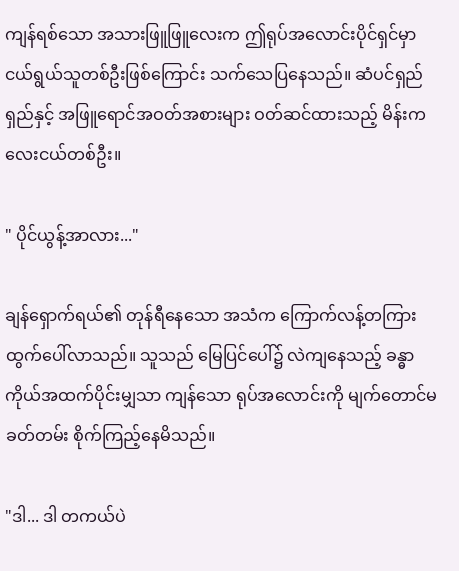ကျန်ရစ်သော အသားဖြူဖြူလေးက ဤရုပ်အလောင်းပိုင်ရှင်မှာ ငယ်ရွယ်သူတစ်ဦးဖြစ်ကြောင်း သက်သေပြနေသည်။ ဆံပင်ရှည်ရှည်နှင့် အဖြူရောင်အဝတ်အစားများ ဝတ်ဆင်ထားသည့် မိန်းကလေးငယ်တစ်ဦး။

" ပိုင်ယွန့်အာလား..."

ချန်ရှောက်ရယ်၏ တုန်ရီနေသော အသံက ကြောက်လန့်တကြား ထွက်ပေါ်လာသည်။ သူသည် မြေပြင်ပေါ်၌ လဲကျနေသည့် ခန္ဓာကိုယ်အထက်ပိုင်းမျှသာ ကျန်သော ရုပ်အလောင်းကို မျက်တောင်မခတ်တမ်း စိုက်ကြည့်နေမိသည်။

"ဒါ... ဒါ တကယ်ပဲ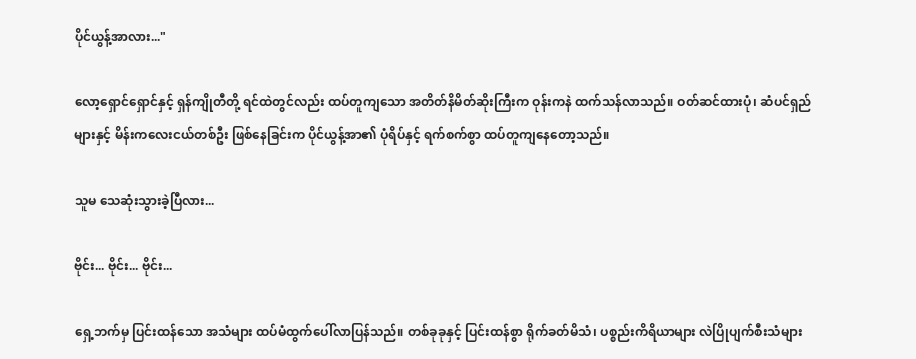ပိုင်ယွန့်အာလား..."

လော့ရှောင်ရှောင်နှင့် ရှန်ကျိုတီတို့ ရင်ထဲတွင်လည်း ထပ်တူကျသော အတိတ်နိမိတ်ဆိုးကြီးက ဝုန်းကနဲ ထက်သန်လာသည်။ ဝတ်ဆင်ထားပုံ၊ ဆံပင်ရှည်များနှင့် မိန်းကလေးငယ်တစ်ဦး ဖြစ်နေခြင်းက ပိုင်ယွန့်အာ၏ ပုံရိပ်နှင့် ရက်စက်စွာ ထပ်တူကျနေတော့သည်။

သူမ သေဆုံးသွားခဲ့ပြီလား...

ဗိုင်း... ဗိုင်း... ဗိုင်း...

ရှေ့ဘက်မှ ပြင်းထန်သော အသံများ ထပ်မံထွက်ပေါ်လာပြန်သည်။ တစ်ခုခုနှင့် ပြင်းထန်စွာ ရိုက်ခတ်မိသံ၊ ပစ္စည်းကိရိယာများ လဲပြိုပျက်စီးသံများ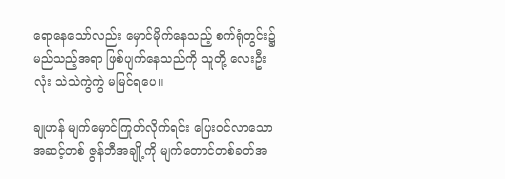ရောနေသော်လည်း မှောင်မိုက်နေသည့် စက်ရုံတွင်း၌ မည်သည့်အရာ ဖြစ်ပျက်နေသည်ကို သူတို့ လေးဦးလုံး သဲသဲကွဲကွဲ မမြင်ရပေ။

ချုဟန် မျက်မှောင်ကြုတ်လိုက်ရင်း ပြေးဝင်လာသော အဆင့်တစ် ဇွန်ဘီအချို့ကို မျက်တောင်တစ်ခတ်အ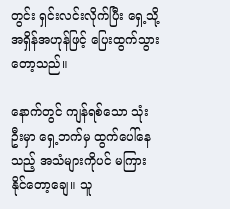တွင်း ရှင်းလင်းလိုက်ပြီး ရှေ့သို့ အရှိန်အဟုန်ဖြင့် ပြေးထွက်သွားတော့သည်။

နောက်တွင် ကျန်ရစ်သော သုံးဦးမှာ ရှေ့ဘက်မှ ထွက်ပေါ်နေသည့် အသံများကိုပင် မကြားနိုင်တော့ချေ။ သူ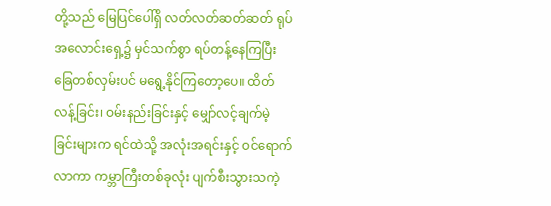တို့သည် မြေပြင်ပေါ်ရှိ လတ်လတ်ဆတ်ဆတ် ရုပ်အလောင်းရှေ့၌ မှင်သက်စွာ ရပ်တန့်နေကြပြီး ခြေတစ်လှမ်းပင် မရွေ့နိုင်ကြတော့ပေ။ ထိတ်လန့်ခြင်း၊ ဝမ်းနည်းခြင်းနှင့် မျှော်လင့်ချက်မဲ့ခြင်းများက ရင်ထဲသို့ အလုံးအရင်းနှင့် ဝင်ရောက်လာကာ ကမ္ဘာကြီးတစ်ခုလုံး ပျက်စီးသွားသကဲ့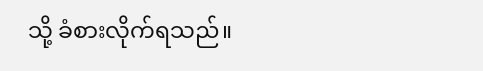သို့ ခံစားလိုက်ရသည်။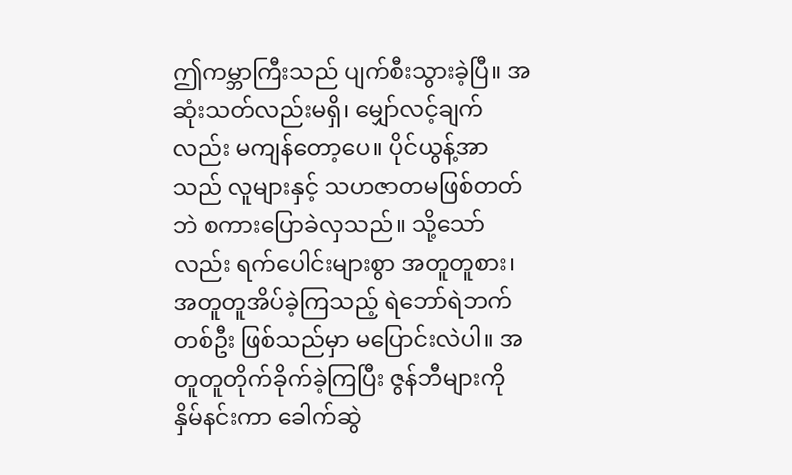ဤကမ္ဘာကြီးသည် ပျက်စီးသွားခဲ့ပြီ။ အဆုံးသတ်လည်းမရှိ၊ မျှော်လင့်ချက်လည်း မကျန်တော့ပေ။ ပိုင်ယွန့်အာသည် လူများနှင့် သဟဇာတမဖြစ်တတ်ဘဲ စကားပြောခဲလှသည်။ သို့သော်လည်း ရက်ပေါင်းများစွာ အတူတူစား၊ အတူတူအိပ်ခဲ့ကြသည့် ရဲဘော်ရဲဘက်တစ်ဦး ဖြစ်သည်မှာ မပြောင်းလဲပါ။ အတူတူတိုက်ခိုက်ခဲ့ကြပြီး ဇွန်ဘီများကို နှိမ်နင်းကာ ခေါက်ဆွဲ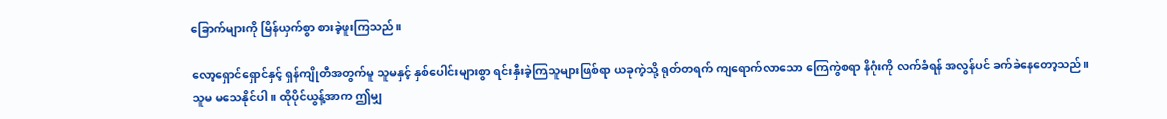ခြောက်များကို မြိန်ယှက်စွာ စားခဲ့ဖူးကြသည်။

လော့ရှောင်ရှောင်နှင့် ရှန်ကျိုတီအတွက်မူ သူမနှင့် နှစ်ပေါင်းများစွာ ရင်းနှီးခဲ့ကြသူများဖြစ်ရာ ယခုကဲ့သို့ ရုတ်တရက် ကျရောက်လာသော ကြေကွဲစရာ နိဂုံးကို လက်ခံရန် အလွန်ပင် ခက်ခဲနေတော့သည်။သူမ မသေနိုင်ပါ။ ထိုပိုင်ယွန့်အာက ဤမျှ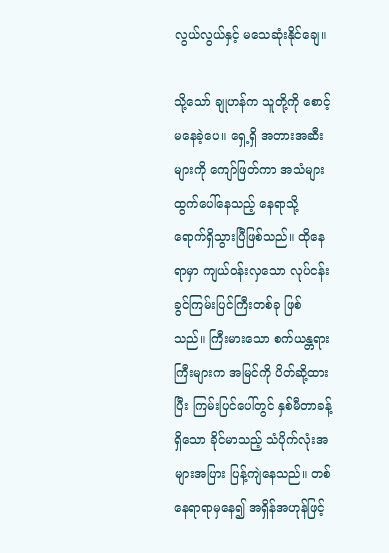လွယ်လွယ်နှင့် မသေဆုံးနိုင်ချေ။

သို့သော် ချုဟန်က သူတို့ကို စောင့်မနေခဲ့ပေ။ ရှေ့ရှိ အတားအဆီးများကို ကျော်ဖြတ်ကာ အသံများ ထွက်ပေါ်နေသည့် နေရာသို့ ရောက်ရှိသွားပြီဖြစ်သည်။ ထိုနေရာမှာ ကျယ်ဝန်းလှသော လုပ်ငန်းခွင်ကြမ်းပြင်ကြီးတစ်ခု ဖြစ်သည်။ ကြီးမားသော စက်ယန္တရားကြီးများက အမြင်ကို ပိတ်ဆို့ထားပြီး ကြမ်းပြင်ပေါ်တွင် နှစ်မီတာခန့်ရှိသော ခိုင်မာသည့် သံပိုက်လုံးအများအပြား ပြန့်ကျဲနေသည်။ တစ်နေရာရာမှနေ၍ အရှိန်အဟုန်ဖြင့်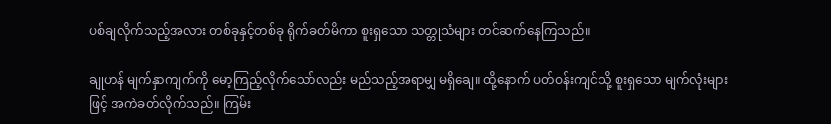ပစ်ချလိုက်သည့်အလား တစ်ခုနှင့်တစ်ခု ရိုက်ခတ်မိကာ စူးရှသော သတ္တုသံများ တင်ဆက်နေကြသည်။

ချုဟန် မျက်နှာကျက်ကို မော့ကြည့်လိုက်သော်လည်း မည်သည့်အရာမျှ မရှိချေ။ ထို့နောက် ပတ်ဝန်းကျင်သို့ စူးရှသော မျက်လုံးများဖြင့် အကဲခတ်လိုက်သည်။ ကြမ်း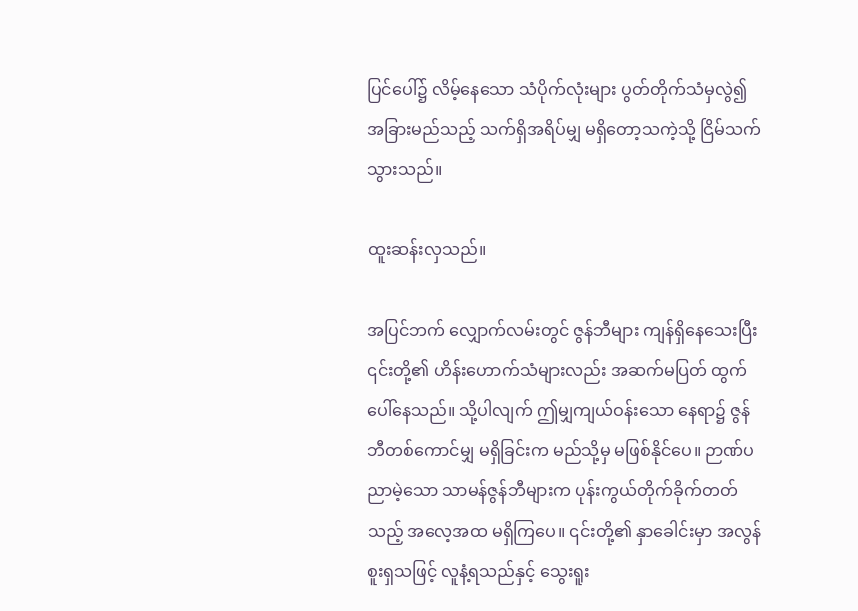ပြင်ပေါ်၌ လိမ့်နေသော သံပိုက်လုံးများ ပွတ်တိုက်သံမှလွဲ၍ အခြားမည်သည့် သက်ရှိအရိပ်မျှ မရှိတော့သကဲ့သို့ ငြိမ်သက်သွားသည်။

ထူးဆန်းလှသည်။

အပြင်ဘက် လျှောက်လမ်းတွင် ဇွန်ဘီများ ကျန်ရှိနေသေးပြီး ၎င်းတို့၏ ဟိန်းဟောက်သံများလည်း အဆက်မပြတ် ထွက်ပေါ်နေသည်။ သို့ပါလျက် ဤမျှကျယ်ဝန်းသော နေရာ၌ ဇွန်ဘီတစ်ကောင်မျှ မရှိခြင်းက မည်သို့မှ မဖြစ်နိုင်ပေ။ ဉာဏ်ပညာမဲ့သော သာမန်ဇွန်ဘီများက ပုန်းကွယ်တိုက်ခိုက်တတ်သည့် အလေ့အထ မရှိကြပေ။ ၎င်းတို့၏ နှာခေါင်းမှာ အလွန်စူးရှသဖြင့် လူနံ့ရသည်နှင့် သွေးရူး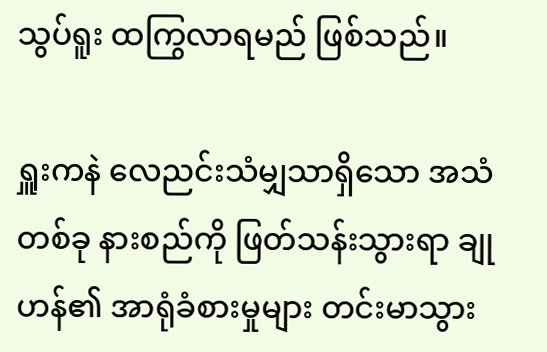သွပ်ရူး ထကြွလာရမည် ဖြစ်သည်။

ရှူးကနဲ လေညင်းသံမျှသာရှိသော အသံတစ်ခု နားစည်ကို ဖြတ်သန်းသွားရာ ချုဟန်၏ အာရုံခံစားမှုများ တင်းမာသွား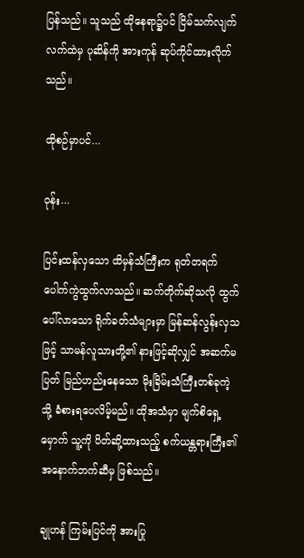ပြန်သည်။ သူသည် ထိုနေရာ၌ပင် ငြိမ်သက်လျက် လက်ထဲမှ ပုဆိန်ကို အားကုန် ဆုပ်ကိုင်ထားလိုက်သည်။

ထိုစဉ်မှာပင်...

ဝုန်း...

ပြင်းထန်လှသော ထိမှန်သံကြီးက ရုတ်တရက် ပေါက်ကွဲထွက်လာသည်။ ဆက်တိုက်ဆိုသလို ထွက်ပေါ်လာသော ရိုက်ခတ်သံများမှာ မြန်ဆန်လွန်းလှသဖြင့် သာမန်လူသားတို့၏ နားဖြင့်ဆိုလျှင် အဆက်မပြတ် မြည်ဟည်းနေသော မိုးခြိမ်းသံကြီးတစ်ခုကဲ့သို့ ခံစားရပေလိမ့်မည်။ ထိုအသံမှာ မျက်စိရှေ့မှောက် သူ့ကို ပိတ်ဆို့ထားသည့် စက်ယန္တရားကြီး၏ အနောက်ဘက်ဆီမှ ဖြစ်သည်။

ချုဟန် ကြမ်းပြင်ကို အားပြု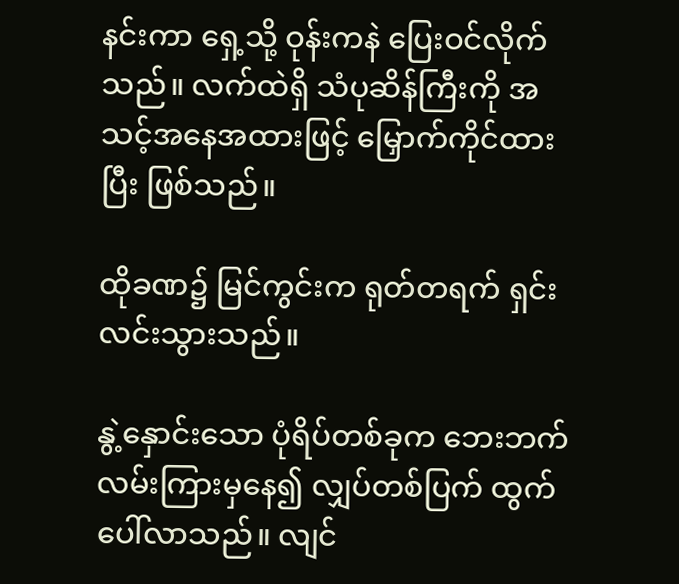နင်းကာ ရှေ့သို့ ဝုန်းကနဲ ပြေးဝင်လိုက်သည်။ လက်ထဲရှိ သံပုဆိန်ကြီးကို အသင့်အနေအထားဖြင့် မြှောက်ကိုင်ထားပြီး ဖြစ်သည်။

ထိုခဏ၌ မြင်ကွင်းက ရုတ်တရက် ရှင်းလင်းသွားသည်။

နွဲ့နှောင်းသော ပုံရိပ်တစ်ခုက ဘေးဘက်လမ်းကြားမှနေ၍ လျှပ်တစ်ပြက် ထွက်ပေါ်လာသည်။ လျင်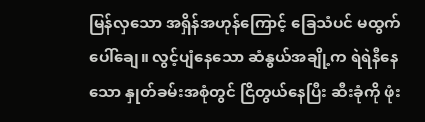မြန်လှသော အရှိန်အဟုန်ကြောင့် ခြေသံပင် မထွက်ပေါ်ချေ။ လွင့်ပျံနေသော ဆံနွယ်အချို့က ရဲရဲနီနေသော နှုတ်ခမ်းအစုံတွင် ငြိတွယ်နေပြီး ဆီးခုံကို ဖုံး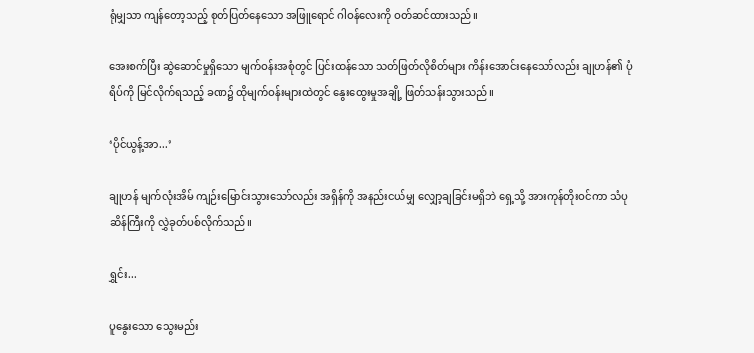ရုံမျှသာ ကျန်တော့သည့် စုတ်ပြတ်နေသော အဖြူရောင် ဂါဝန်လေးကို ဝတ်ဆင်ထားသည်။

အေးစက်ပြီး ဆွဲဆောင်မှုရှိသော မျက်ဝန်းအစုံတွင် ပြင်းထန်သော သတ်ဖြတ်လိုစိတ်များ ကိန်းအောင်းနေသော်လည်း ချုဟန်၏ ပုံရိပ်ကို မြင်လိုက်ရသည့် ခဏ၌ ထိုမျက်ဝန်းများထဲတွင် နွေးထွေးမှုအချို့ ဖြတ်သန်းသွားသည်။

‘ပိုင်ယွန့်အာ...’

ချုဟန် မျက်လုံးအိမ် ကျဉ်းမြောင်းသွားသော်လည်း အရှိန်ကို အနည်းငယ်မျှ လျှော့ချခြင်းမရှိဘဲ ရှေ့သို့ အားကုန်တိုးဝင်ကာ သံပုဆိန်ကြီးကို လွှဲခုတ်ပစ်လိုက်သည်။

ရွှင်း...

ပူနွေးသော သွေးမည်း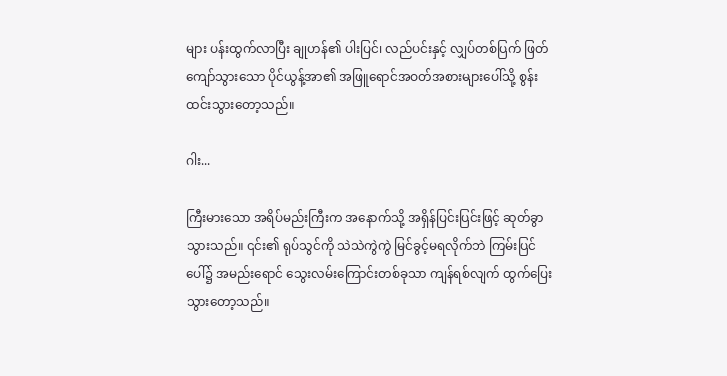များ ပန်းထွက်လာပြီး ချုဟန်၏ ပါးပြင်၊ လည်ပင်းနှင့် လျှပ်တစ်ပြက် ဖြတ်ကျော်သွားသော ပိုင်ယွန့်အာ၏ အဖြူရောင်အဝတ်အစားများပေါ်သို့ စွန်းထင်းသွားတော့သည်။

ဂါး...

ကြီးမားသော အရိပ်မည်းကြီးက အနောက်သို့ အရှိန်ပြင်းပြင်းဖြင့် ဆုတ်ခွာသွားသည်။ ၎င်း၏ ရုပ်သွင်ကို သဲသဲကွဲကွဲ မြင်ခွင့်မရလိုက်ဘဲ ကြမ်းပြင်ပေါ်၌ အမည်းရောင် သွေးလမ်းကြောင်းတစ်ခုသာ ကျန်ရစ်လျက် ထွက်ပြေးသွားတော့သည်။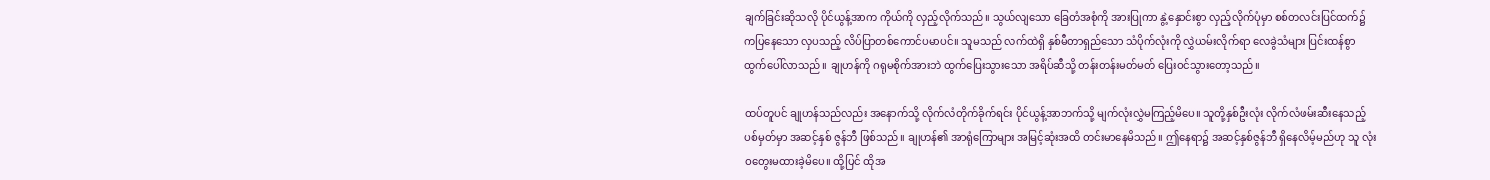ချက်ခြင်းဆိုသလို ပိုင်ယွန့်အာက ကိုယ်ကို လှည့်လိုက်သည်။ သွယ်လျသော ခြေတံအစုံကို အားပြုကာ နွဲ့နှောင်းစွာ လှည့်လိုက်ပုံမှာ စစ်တလင်းပြင်ထက်၌ ကပြနေသော လှပသည့် လိပ်ပြာတစ်ကောင်ပမာပင်။ သူမသည် လက်ထဲရှိ နှစ်မီတာရှည်သော သံပိုက်လုံးကို လွှဲယမ်းလိုက်ရာ လေခွဲသံများ ပြင်းထန်စွာ ထွက်ပေါ်လာသည်။ ချုဟန်ကို ဂရုမစိုက်အားဘဲ ထွက်ပြေးသွားသော အရိပ်ဆီသို့ တန်းတန်းမတ်မတ် ပြေးဝင်သွားတော့သည်။

ထပ်တူပင် ချုဟန်သည်လည်း အနောက်သို့ လိုက်လံတိုက်ခိုက်ရင်း ပိုင်ယွန့်အာဘက်သို့ မျက်လုံးလွှဲမကြည့်မိပေ။ သူတို့နှစ်ဦးလုံး လိုက်လံဖမ်းဆီးနေသည့် ပစ်မှတ်မှာ အဆင့်နှစ် ဇွန်ဘီ ဖြစ်သည်။ ချုဟန်၏ အာရုံကြောများ အမြင့်ဆုံးအထိ တင်းမာနေမိသည်။ ဤနေရာ၌ အဆင့်နှစ်ဇွန်ဘီ ရှိနေလိမ့်မည်ဟု သူ လုံးဝတွေးမထားခဲ့မိပေ။ ထို့ပြင် ထိုအ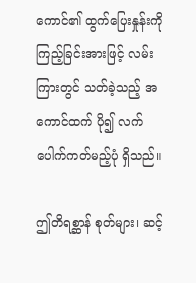ကောင်၏ ထွက်ပြေးနှုန်းကို ကြည့်ခြင်းအားဖြင့် လမ်းကြားတွင် သတ်ခဲ့သည့် အကောင်ထက် ပို၍ လက်ပေါက်ကတ်မည့်ပုံ ရှိသည်။

ဤတိရစ္ဆာန် စုတ်များ၊ ဆင့်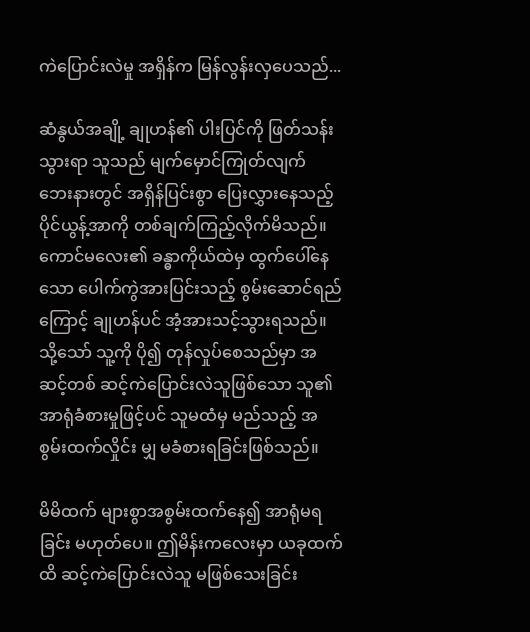ကဲပြောင်းလဲမှု အရှိန်က မြန်လွန်းလှပေသည်...

ဆံနွယ်အချို့ ချုဟန်၏ ပါးပြင်ကို ဖြတ်သန်းသွားရာ သူသည် မျက်မှောင်ကြုတ်လျက် ဘေးနားတွင် အရှိန်ပြင်းစွာ ပြေးလွှားနေသည့် ပိုင်ယွန့်အာကို တစ်ချက်ကြည့်လိုက်မိသည်။ ကောင်မလေး၏ ခန္ဓာကိုယ်ထဲမှ ထွက်ပေါ်နေသော ပေါက်ကွဲအားပြင်းသည့် စွမ်းဆောင်ရည်ကြောင့် ချုဟန်ပင် အံ့အားသင့်သွားရသည်။ သို့သော် သူ့ကို ပို၍ တုန်လှုပ်စေသည်မှာ အဆင့်တစ် ဆင့်ကဲပြောင်းလဲသူဖြစ်သော သူ၏ အာရုံခံစားမှုဖြင့်ပင် သူမထံမှ မည်သည့် အစွမ်းထက်လှိုင်း မျှ မခံစားရခြင်းဖြစ်သည်။

မိမိထက် များစွာအစွမ်းထက်နေ၍ အာရုံမရခြင်း မဟုတ်ပေ။ ဤမိန်းကလေးမှာ ယခုထက်ထိ ဆင့်ကဲပြောင်းလဲသူ မဖြစ်သေးခြင်း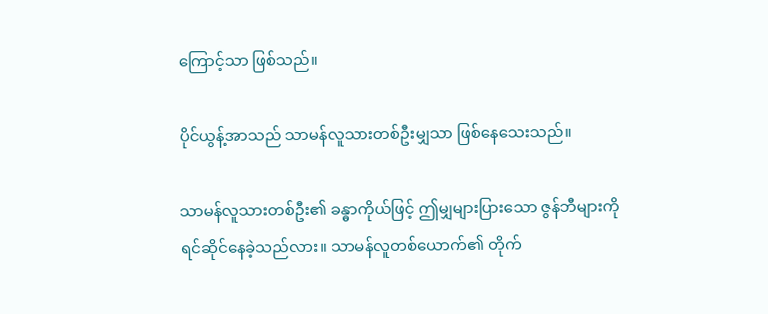ကြောင့်သာ ဖြစ်သည်။

ပိုင်ယွန့်အာသည် သာမန်လူသားတစ်ဦးမျှသာ ဖြစ်နေသေးသည်။

သာမန်လူသားတစ်ဦး၏ ခန္ဓာကိုယ်ဖြင့် ဤမျှများပြားသော ဇွန်ဘီများကို ရင်ဆိုင်နေခဲ့သည်လား။ သာမန်လူတစ်ယောက်၏ တိုက်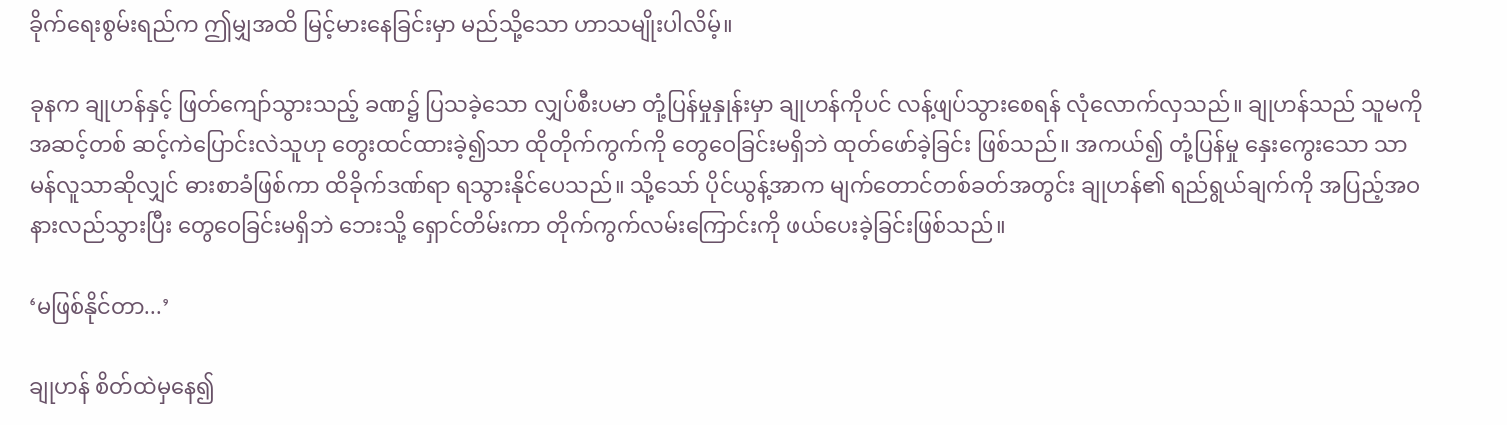ခိုက်ရေးစွမ်းရည်က ဤမျှအထိ မြင့်မားနေခြင်းမှာ မည်သို့သော ဟာသမျိုးပါလိမ့်။

ခုနက ချုဟန်နှင့် ဖြတ်ကျော်သွားသည့် ခဏ၌ ပြသခဲ့သော လျှပ်စီးပမာ တုံ့ပြန်မှုနှုန်းမှာ ချုဟန်ကိုပင် လန့်ဖျပ်သွားစေရန် လုံလောက်လှသည်။ ချုဟန်သည် သူမကို အဆင့်တစ် ဆင့်ကဲပြောင်းလဲသူဟု တွေးထင်ထားခဲ့၍သာ ထိုတိုက်ကွက်ကို တွေဝေခြင်းမရှိဘဲ ထုတ်ဖော်ခဲ့ခြင်း ဖြစ်သည်။ အကယ်၍ တုံ့ပြန်မှု နှေးကွေးသော သာမန်လူသာဆိုလျှင် ဓားစာခံဖြစ်ကာ ထိခိုက်ဒဏ်ရာ ရသွားနိုင်ပေသည်။ သို့သော် ပိုင်ယွန့်အာက မျက်တောင်တစ်ခတ်အတွင်း ချုဟန်၏ ရည်ရွယ်ချက်ကို အပြည့်အဝ နားလည်သွားပြီး တွေဝေခြင်းမရှိဘဲ ဘေးသို့ ရှောင်တိမ်းကာ တိုက်ကွက်လမ်းကြောင်းကို ဖယ်ပေးခဲ့ခြင်းဖြစ်သည်။

‘မဖြစ်နိုင်တာ...’

ချုဟန် စိတ်ထဲမှနေ၍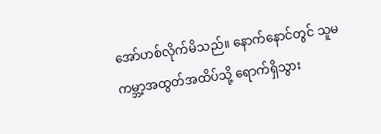အော်ဟစ်လိုက်မိသည်။ နောက်နောင်တွင် သူမ ကမ္ဘာ့အထွတ်အထိပ်သို့ ရောက်ရှိသွား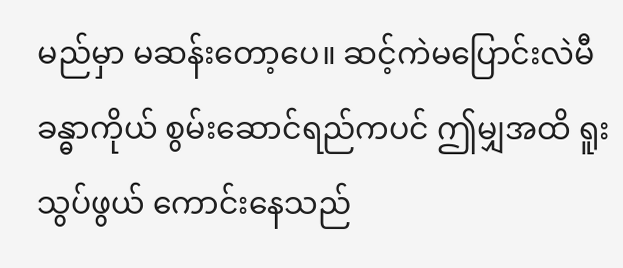မည်မှာ မဆန်းတော့ပေ။ ဆင့်ကဲမပြောင်းလဲမီ ခန္ဓာကိုယ် စွမ်းဆောင်ရည်ကပင် ဤမျှအထိ ရူးသွပ်ဖွယ် ကောင်းနေသည်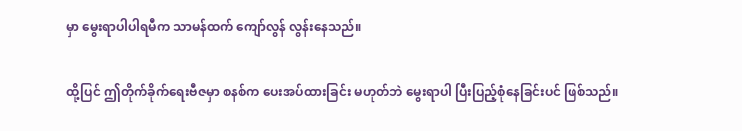မှာ မွေးရာပါပါရမီက သာမန်ထက် ကျော်လွန် လွန်းနေသည်။

ထို့ပြင် ဤတိုက်ခိုက်ရေးဗီဇမှာ စနစ်က ပေးအပ်ထားခြင်း မဟုတ်ဘဲ မွေးရာပါ ပြီးပြည့်စုံနေခြင်းပင် ဖြစ်သည်။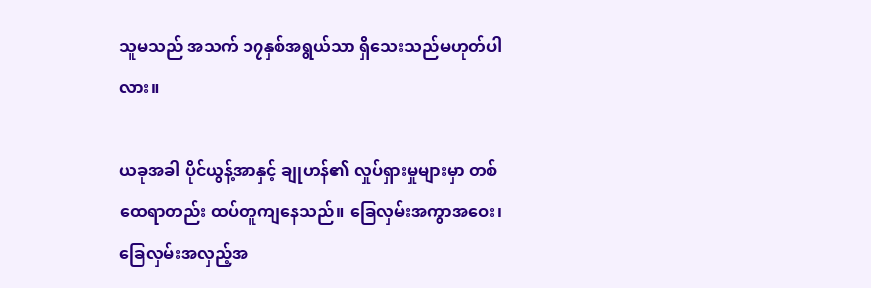သူမသည် အသက် ၁၇နှစ်အရွယ်သာ ရှိသေးသည်မဟုတ်ပါလား။

ယခုအခါ ပိုင်ယွန့်အာနှင့် ချုဟန်၏ လှုပ်ရှားမှုများမှာ တစ်ထေရာတည်း ထပ်တူကျနေသည်။ ခြေလှမ်းအကွာအဝေး၊ ခြေလှမ်းအလှည့်အ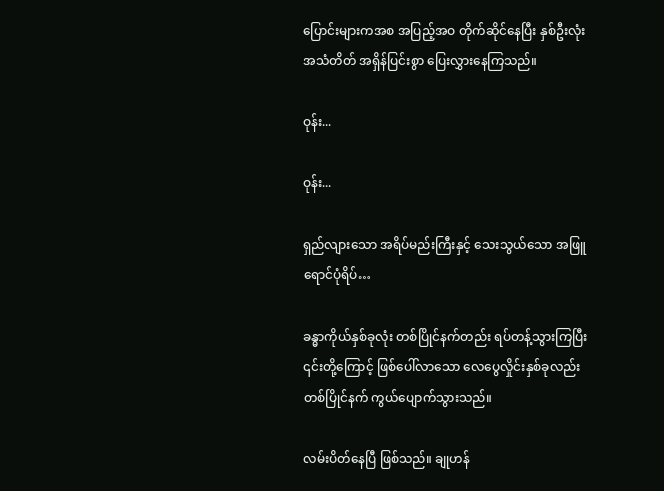ပြောင်းများကအစ အပြည့်အဝ တိုက်ဆိုင်နေပြီး နှစ်ဦးလုံး အသံတိတ် အရှိန်ပြင်းစွာ ပြေးလွှားနေကြသည်။

ဝုန်း...

ဝုန်း...

ရှည်လျားသော အရိပ်မည်းကြီးနှင့် သေးသွယ်သော အဖြူရောင်ပုံရိပ်…

ခန္ဓာကိုယ်နှစ်ခုလုံး တစ်ပြိုင်နက်တည်း ရပ်တန့်သွားကြပြီး ၎င်းတို့ကြောင့် ဖြစ်ပေါ်လာသော လေပွေလှိုင်းနှစ်ခုလည်း တစ်ပြိုင်နက် ကွယ်ပျောက်သွားသည်။

လမ်းပိတ်နေပြီ ဖြစ်သည်။ ချုဟန်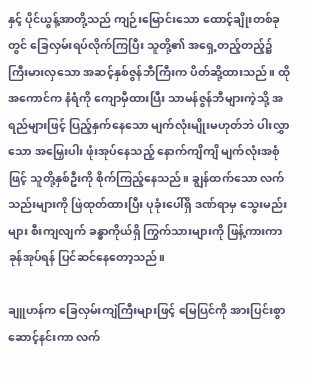နှင့် ပိုင်ယွန့်အာတို့သည် ကျဉ်းမြောင်းသော ထောင့်ချိုးတစ်ခုတွင် ခြေလှမ်းရပ်လိုက်ကြပြီး သူတို့၏ အရှေ့တည့်တည့်၌ ကြီးမားလှသော အဆင့်နှစ်ဇွန်ဘီကြီးက ပိတ်ဆို့ထားသည်။ ထိုအကောင်က နံရံကို ကျောမှီထားပြီး သာမန်ဇွန်ဘီများကဲ့သို့ အရည်များဖြင့် ပြည့်နှက်နေသော မျက်လုံးမျိုးမဟုတ်ဘဲ ပါးလွှာသော အမြှေးပါး ဖုံးအုပ်နေသည့် နောက်ကျိကျိ မျက်လုံးအစုံဖြင့် သူတို့နှစ်ဦးကို စိုက်ကြည့်နေသည်။ ချွန်ထက်သော လက်သည်းများကို ဖြဲထုတ်ထားပြီး ပုခုံးပေါ်ရှိ ဒဏ်ရာမှ သွေးမည်းများ စီးကျလျက် ခန္ဓာကိုယ်ရှိ ကြွက်သားများကို ဖြန့်ကားကာ ခုန်အုပ်ရန် ပြင်ဆင်နေတော့သည်။

ချူဟန်က ခြေလှမ်းကျဲကြီးများဖြင့် မြေပြင်ကို အားပြင်းစွာ ဆောင့်နင်းကာ လက်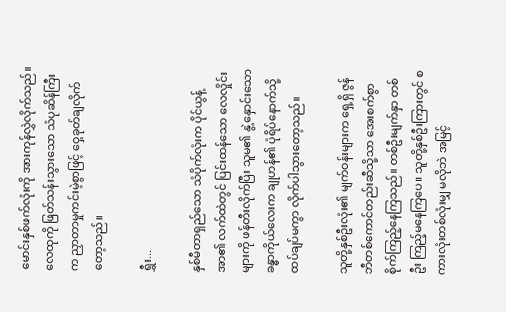မောင်းနှစ်ဖက်လုံးကို အားကုန်လွှဲလိုက်သည်။ လေထုကို ဖြတ်သန်းသွားသော သံပုဆိန်ကြီးက ညှာတာမှုကင်းမဲ့စွာဖြင့် ဝှေ့ခုတ်ချလိုက်တော့သည်။

ရွှီး...

နှစ်မီတာရှည်သော သံပိုက်လုံးက ပိုင်ယွန့်အာ၏ လက်ထဲတွင် ပြင်းထန်သော လေလှိုင်းများကို ဖန်တီးလိုက်ပြီး သူမ၏ နွဲ့နှောင်းသော ခန္ဓာကိုယ်လေးက ချုဟန်၏ ပုံရိပ်နောက်သို့ ထပ်ချပ်မကွာ လိုက်ပါသွားတော့သည်။

သူတို့နှစ်ဦးလုံး၏ မျက်ဝန်းများက ရှေ့ရှိ ဇွန်ဘီတစ်ကောင်တည်းဆီသို့သာ အေးစက်စွာ စိုက်ကြည့်နေကြသည်။ တစ်ဦးမျက်နှာ တစ်ဦး ကြည့်မနေကြပေ။ သူတို့နှစ်ဦးကြားတွင် စကားလုံးတစ်လုံးမျှ မလိုဘဲ အမြင့်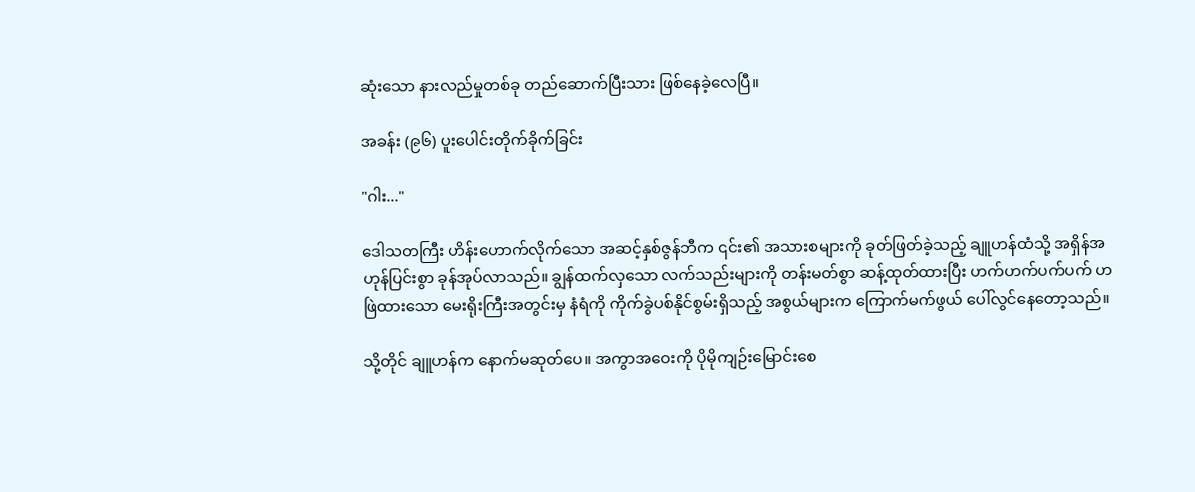ဆုံးသော နားလည်မှုတစ်ခု တည်ဆောက်ပြီးသား ဖြစ်နေခဲ့လေပြီ။

အခန်း (၉၆) ပူးပေါင်းတိုက်ခိုက်ခြင်း

"ဂါး..."

ဒေါသတကြီး ဟိန်းဟောက်လိုက်သော အဆင့်နှစ်ဇွန်ဘီက ၎င်း၏ အသားစများကို ခုတ်ဖြတ်ခဲ့သည့် ချူဟန်ထံသို့ အရှိန်အဟုန်ပြင်းစွာ ခုန်အုပ်လာသည်။ ချွန်ထက်လှသော လက်သည်းများကို တန်းမတ်စွာ ဆန့်ထုတ်ထားပြီး ဟက်ဟက်ပက်ပက် ဟဖြဲထားသော မေးရိုးကြီးအတွင်းမှ နံရံကို ကိုက်ခွဲပစ်နိုင်စွမ်းရှိသည့် အစွယ်များက ကြောက်မက်ဖွယ် ပေါ်လွင်နေတော့သည်။

သို့တိုင် ချူဟန်က နောက်မဆုတ်ပေ။ အကွာအဝေးကို ပိုမိုကျဉ်းမြောင်းစေ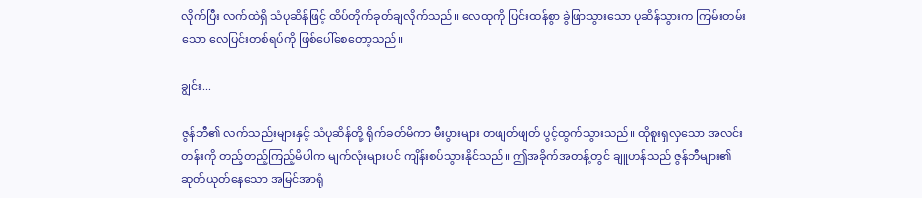လိုက်ပြီး လက်ထဲရှိ သံပုဆိန်ဖြင့် ထိပ်တိုက်ခုတ်ချလိုက်သည်။ လေထုကို ပြင်းထန်စွာ ခွဲဖြာသွားသော ပုဆိန်သွားက ကြမ်းတမ်းသော လေပြင်းတစ်ရပ်ကို ဖြစ်ပေါ်စေတော့သည်။

ချွင်း...

ဇွန်ဘီ၏ လက်သည်းများနှင့် သံပုဆိန်တို့ ရိုက်ခတ်မိကာ မီးပွားများ တဖျတ်ဖျတ် ပွင့်ထွက်သွားသည်။ ထိုစူးရှလှသော အလင်းတန်းကို တည့်တည့်ကြည့်မိပါက မျက်လုံးများပင် ကျိန်းစပ်သွားနိုင်သည်။ ဤအခိုက်အတန့်တွင် ချူဟန်သည် ဇွန်ဘီများ၏ ဆုတ်ယုတ်နေသော အမြင်အာရုံ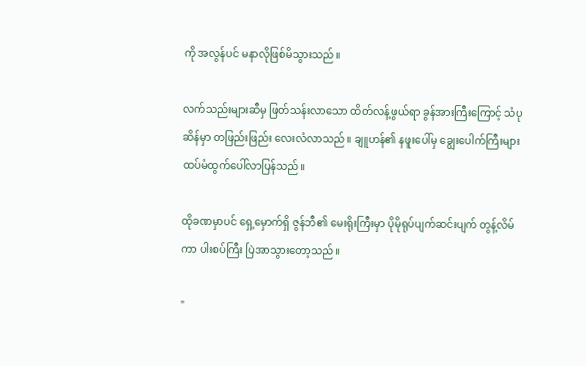ကို အလွန်ပင် မနာလိုဖြစ်မိသွားသည်။

လက်သည်းများဆီမှ ဖြတ်သန်းလာသော ထိတ်လန့်ဖွယ်ရာ ခွန်အားကြီးကြောင့် သံပုဆိန်မှာ တဖြည်းဖြည်း လေးလံလာသည်။ ချူဟန်၏ နဖူးပေါ်မှ ချွေးပေါက်ကြီးများ ထပ်မံထွက်ပေါ်လာပြန်သည်။

ထိုခဏမှာပင် ရှေ့မှောက်ရှိ ဇွန်ဘီ၏ မေးရိုးကြီးမှာ ပိုမိုရုပ်ပျက်ဆင်းပျက် တွန့်လိမ်ကာ ပါးစပ်ကြီး ပြဲအာသွားတော့သည်။

"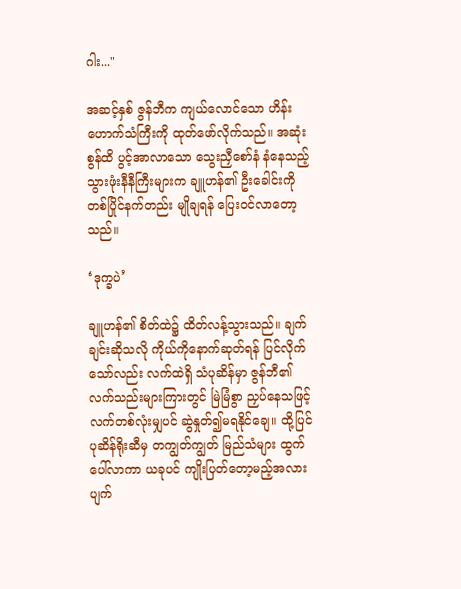ဂါး..."

အဆင့်နှစ် ဇွန်ဘီက ကျယ်လောင်သော ဟိန်းဟောက်သံကြီးကို ထုတ်ဖော်လိုက်သည်။ အဆုံးစွန်ထိ ပွင့်အာလာသော သွေးညှီစော်နံ နံနေသည့် သွားဖုံးနီနီကြီးများက ချူဟန်၏ ဦးခေါင်းကို တစ်ပြိုင်နက်တည်း မျိုချရန် ပြေးဝင်လာတော့သည်။

‘ဒုက္ခပဲ’

ချူဟန်၏ စိတ်ထဲ၌ ထိတ်လန့်သွားသည်။ ချက်ချင်းဆိုသလို ကိုယ်ကိုနောက်ဆုတ်ရန် ပြင်လိုက်သော်လည်း လက်ထဲရှိ သံပုဆိန်မှာ ဇွန်ဘီ၏ လက်သည်းများကြားတွင် မြဲမြံစွာ ညှပ်နေသဖြင့် လက်တစ်လုံးမျှပင် ဆွဲနှုတ်၍မရနိုင်ချေ။ ထို့ပြင် ပုဆိန်ရိုးဆီမှ တကျွတ်ကျွတ် မြည်သံများ ထွက်ပေါ်လာကာ ယခုပင် ကျိုးပြတ်တော့မည့်အလား ပျက်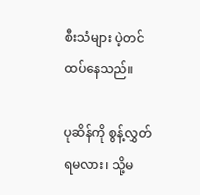စီးသံများ ပဲ့တင်ထပ်နေသည်။

ပုဆိန်ကို စွန့်လွှတ်ရမလား၊ သို့မ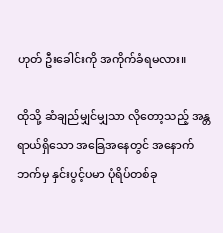ဟုတ် ဦးခေါင်းကို အကိုက်ခံရမလား။

ထိုသို့ ဆံချည်မျှင်မျှသာ လိုတော့သည့် အန္တရာယ်ရှိသော အခြေအနေတွင် အနောက်ဘက်မှ နှင်းပွင့်ပမာ ပုံရိပ်တစ်ခု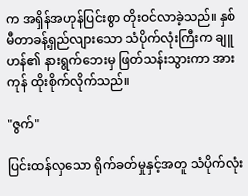က အရှိန်အဟုန်ပြင်းစွာ တိုးဝင်လာခဲ့သည်။ နှစ်မီတာခန့်ရှည်လျားသော သံပိုက်လုံးကြီးက ချူဟန်၏ နားရွက်ဘေးမှ ဖြတ်သန်းသွားကာ အားကုန် ထိုးစိုက်လိုက်သည်။

"ဇွက်"

ပြင်းထန်လှသော ရိုက်ခတ်မှုနှင့်အတူ သံပိုက်လုံး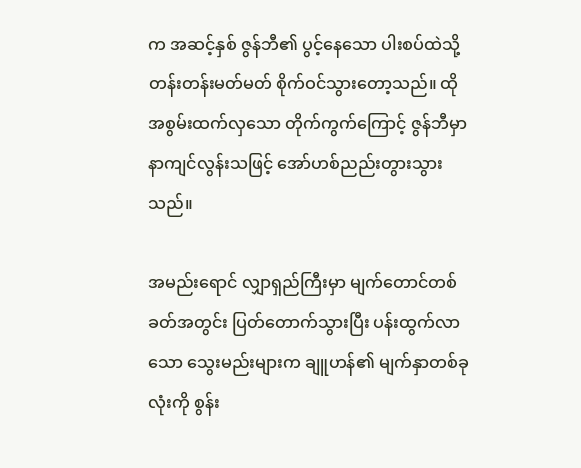က အဆင့်နှစ် ဇွန်ဘီ၏ ပွင့်နေသော ပါးစပ်ထဲသို့ တန်းတန်းမတ်မတ် စိုက်ဝင်သွားတော့သည်။ ထိုအစွမ်းထက်လှသော တိုက်ကွက်ကြောင့် ဇွန်ဘီမှာ နာကျင်လွန်းသဖြင့် အော်ဟစ်ညည်းတွားသွားသည်။

အမည်းရောင် လျှာရှည်ကြီးမှာ မျက်တောင်တစ်ခတ်အတွင်း ပြတ်တောက်သွားပြီး ပန်းထွက်လာသော သွေးမည်းများက ချူဟန်၏ မျက်နှာတစ်ခုလုံးကို စွန်း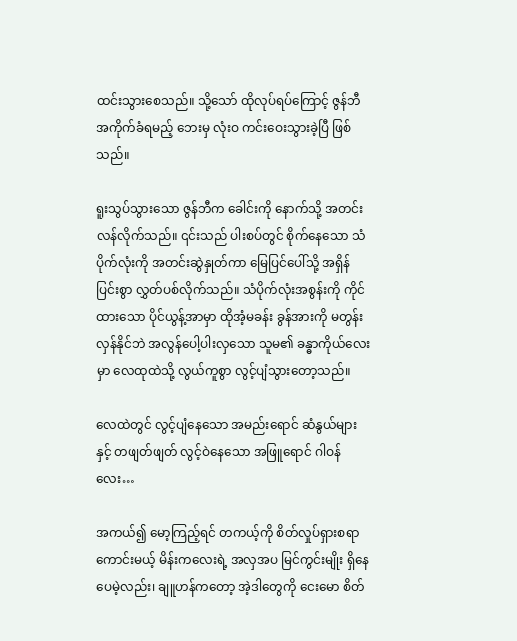ထင်းသွားစေသည်။ သို့သော် ထိုလုပ်ရပ်ကြောင့် ဇွန်ဘီ အကိုက်ခံရမည့် ဘေးမှ လုံးဝ ကင်းဝေးသွားခဲ့ပြီ ဖြစ်သည်။

ရူးသွပ်သွားသော ဇွန်ဘီက ခေါင်းကို နောက်သို့ အတင်းလန်လိုက်သည်။ ၎င်းသည် ပါးစပ်တွင် စိုက်နေသော သံပိုက်လုံးကို အတင်းဆွဲနှုတ်ကာ မြေပြင်ပေါ်သို့ အရှိန်ပြင်းစွာ လွှတ်ပစ်လိုက်သည်။ သံပိုက်လုံးအစွန်းကို ကိုင်ထားသော ပိုင်ယွန့်အာမှာ ထိုအံ့မခန်း ခွန်အားကို မတွန်းလှန်နိုင်ဘဲ အလွန်ပေါ့ပါးလှသော သူမ၏ ခန္ဓာကိုယ်လေးမှာ လေထုထဲသို့ လွယ်ကူစွာ လွင့်ပျံသွားတော့သည်။

လေထဲတွင် လွင့်ပျံနေသော အမည်းရောင် ဆံနွယ်များနှင့် တဖျတ်ဖျတ် လွင့်ဝဲနေသော အဖြူရောင် ဂါဝန်လေး…

အကယ်၍ မော့ကြည့်ရင် တကယ့်ကို စိတ်လှုပ်ရှားစရာ ကောင်းမယ့် မိန်းကလေးရဲ့ အလှအပ မြင်ကွင်းမျိုး ရှိနေပေမဲ့လည်း၊ ချူဟန်ကတော့ အဲ့ဒါတွေကို ငေးမော စိတ်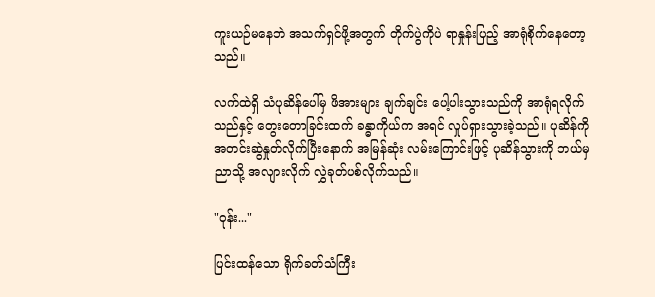ကူးယဉ်မနေဘဲ အသက်ရှင်ဖို့အတွက် တိုက်ပွဲကိုပဲ ရာနှုန်းပြည့် အာရုံစိုက်နေတော့သည်။

လက်ထဲရှိ သံပုဆိန်ပေါ်မှ ဖိအားများ ချက်ချင်း ပေါ့ပါးသွားသည်ကို အာရုံရလိုက်သည်နှင့် တွေးတောခြင်းထက် ခန္ဓာကိုယ်က အရင် လှုပ်ရှားသွားခဲ့သည်။ ပုဆိန်ကို အတင်းဆွဲနှုတ်လိုက်ပြီးနောက် အမြန်ဆုံး လမ်းကြောင်းဖြင့် ပုဆိန်သွားကို ဘယ်မှညာသို့ အလျားလိုက် လွှဲခုတ်ပစ်လိုက်သည်။

"ဝုန်း..."

ပြင်းထန်သော ရိုက်ခတ်သံကြီး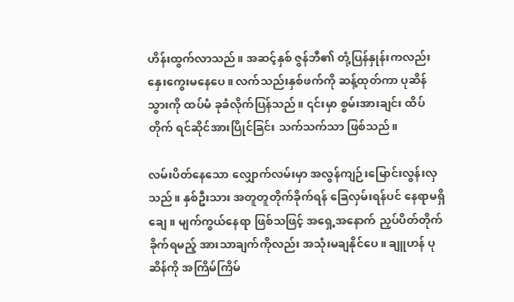ဟိန်းထွက်လာသည်။ အဆင့်နှစ် ဇွန်ဘီ၏ တုံ့ပြန်နှုန်းကလည်း နှေးကွေးမနေပေ။ လက်သည်းနှစ်ဖက်ကို ဆန့်ထုတ်ကာ ပုဆိန်သွားကို ထပ်မံ ခုခံလိုက်ပြန်သည်။ ၎င်းမှာ စွမ်းအားချင်း ထိပ်တိုက် ရင်ဆိုင်အားပြိုင်ခြင်း သက်သက်သာ ဖြစ်သည်။

လမ်းပိတ်နေသော လျှောက်လမ်းမှာ အလွန်ကျဉ်းမြောင်းလွန်းလှသည်။ နှစ်ဦးသား အတူတူတိုက်ခိုက်ရန် ခြေလှမ်းရန်ပင် နေရာမရှိချေ။ မျက်ကွယ်နေရာ ဖြစ်သဖြင့် အရှေ့အနောက် ညှပ်ပိတ်တိုက်ခိုက်ရမည့် အားသာချက်ကိုလည်း အသုံးမချနိုင်ပေ။ ချူဟန် ပုဆိန်ကို အကြိမ်ကြိမ်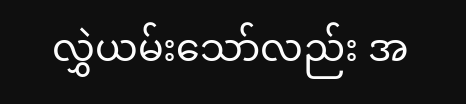လွှဲယမ်းသော်လည်း အ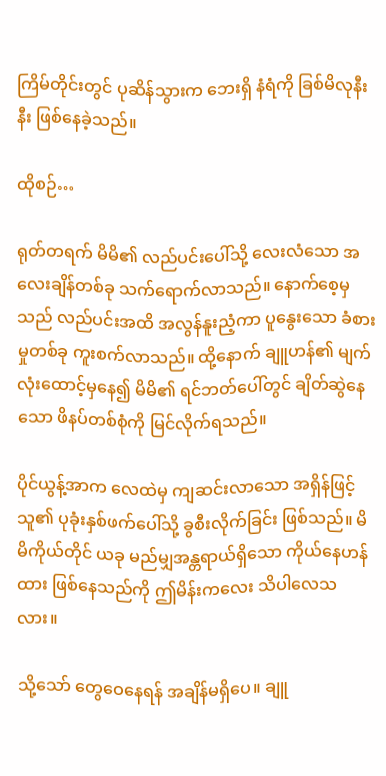ကြိမ်တိုင်းတွင် ပုဆိန်သွားက ဘေးရှိ နံရံကို ခြစ်မိလုနီးနီး ဖြစ်နေခဲ့သည်။

ထိုစဉ်…

ရုတ်တရက် မိမိ၏ လည်ပင်းပေါ်သို့ လေးလံသော အလေးချိန်တစ်ခု သက်ရောက်လာသည်။ နောက်စေ့မှသည် လည်ပင်းအထိ အလွန်နူးညံ့ကာ ပူနွေးသော ခံစားမှုတစ်ခု ကူးစက်လာသည်။ ထို့နောက် ချူဟန်၏ မျက်လုံးထောင့်မှနေ၍ မိမိ၏ ရင်ဘတ်ပေါ်တွင် ချိတ်ဆွဲနေသော ဖိနပ်တစ်စုံကို မြင်လိုက်ရသည်။

ပိုင်ယွန့်အာက လေထဲမှ ကျဆင်းလာသော အရှိန်ဖြင့် သူ၏ ပုခုံးနှစ်ဖက်ပေါ်သို့ ခွစီးလိုက်ခြင်း ဖြစ်သည်။ မိမိကိုယ်တိုင် ယခု မည်မျှအန္တရာယ်ရှိသော ကိုယ်နေဟန်ထား ဖြစ်နေသည်ကို ဤမိန်းကလေး သိပါလေသလား။

သို့သော် တွေဝေနေရန် အချိန်မရှိပေ။ ချူ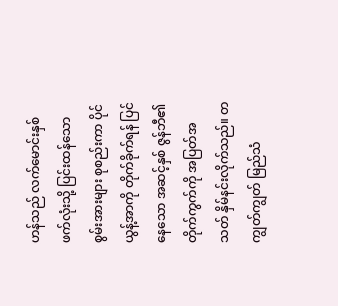ဟန်သည် လက်မောင်းနှစ်ဖက်လုံးသို့ ပြင်းထန်သော စွမ်းအားများ စုစည်းကာ ပိုင်ယွန့်အာကို တိုက်ခိုက်ရန် ပြင်နေသော အဆင့်နှစ် ဇွန်ဘီ၏ တိုက်ကွက်ကို အပြတ်အသတ် နှိမ်နင်းလိုက်သည်။ တကျွတ်ကျွတ် မြည်သံ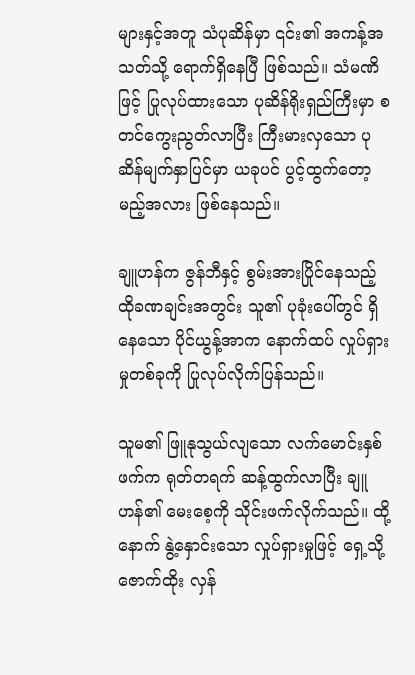များနှင့်အတူ သံပုဆိန်မှာ ၎င်း၏ အကန့်အသတ်သို့ ရောက်ရှိနေပြီ ဖြစ်သည်။ သံမဏိဖြင့် ပြုလုပ်ထားသော ပုဆိန်ရိုးရှည်ကြီးမှာ စတင်ကွေးညွတ်လာပြီး ကြီးမားလှသော ပုဆိန်မျက်နှာပြင်မှာ ယခုပင် ပွင့်ထွက်တော့မည့်အလား ဖြစ်နေသည်။

ချူဟန်က ဇွန်ဘီနှင့် စွမ်းအားပြိုင်နေသည့် ထိုခဏချင်းအတွင်း သူ၏ ပုခုံးပေါ်တွင် ရှိနေသော ပိုင်ယွန့်အာက နောက်ထပ် လှုပ်ရှားမှုတစ်ခုကို ပြုလုပ်လိုက်ပြန်သည်။

သူမ၏ ဖြူနုသွယ်လျသော လက်မောင်းနှစ်ဖက်က ရုတ်တရက် ဆန့်ထွက်လာပြီး ချူဟန်၏ မေးစေ့ကို သိုင်းဖက်လိုက်သည်။ ထို့နောက် နွဲ့နှောင်းသော လှုပ်ရှားမှုဖြင့် ရှေ့သို့ ဇောက်ထိုး လှန်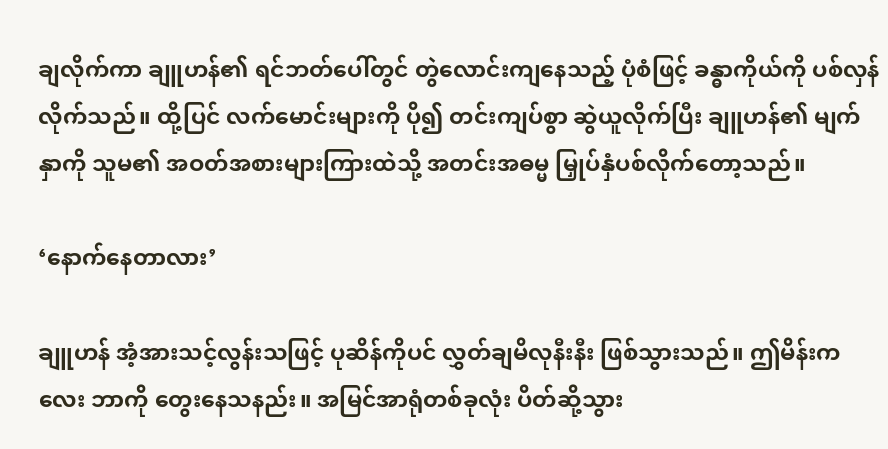ချလိုက်ကာ ချူဟန်၏ ရင်ဘတ်ပေါ်တွင် တွဲလောင်းကျနေသည့် ပုံစံဖြင့် ခန္ဓာကိုယ်ကို ပစ်လှန်လိုက်သည်။ ထို့ပြင် လက်မောင်းများကို ပို၍ တင်းကျပ်စွာ ဆွဲယူလိုက်ပြီး ချူဟန်၏ မျက်နှာကို သူမ၏ အဝတ်အစားများကြားထဲသို့ အတင်းအဓမ္မ မြှုပ်နှံပစ်လိုက်တော့သည်။

‘နောက်နေတာလား’

ချူဟန် အံ့အားသင့်လွန်းသဖြင့် ပုဆိန်ကိုပင် လွှတ်ချမိလုနီးနီး ဖြစ်သွားသည်။ ဤမိန်းကလေး ဘာကို တွေးနေသနည်း။ အမြင်အာရုံတစ်ခုလုံး ပိတ်ဆို့သွား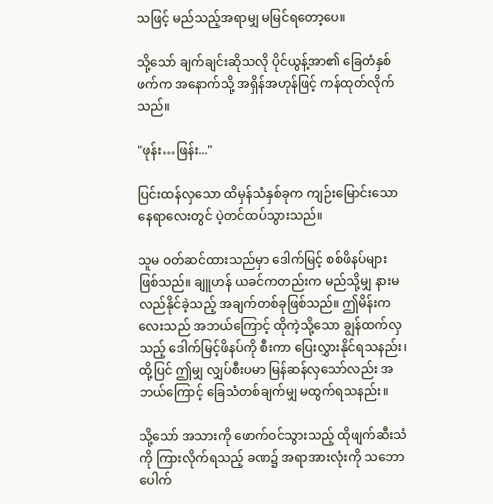သဖြင့် မည်သည့်အရာမျှ မမြင်ရတော့ပေ။

သို့သော် ချက်ချင်းဆိုသလို ပိုင်ယွန့်အာ၏ ခြေတံနှစ်ဖက်က အနောက်သို့ အရှိန်အဟုန်ဖြင့် ကန်ထုတ်လိုက်သည်။

"ဖုန်း…ဖြန်း..."

ပြင်းထန်လှသော ထိမှန်သံနှစ်ခုက ကျဉ်းမြောင်းသော နေရာလေးတွင် ပဲ့တင်ထပ်သွားသည်။

သူမ ဝတ်ဆင်ထားသည်မှာ ဒေါက်မြင့် စစ်ဖိနပ်များ ဖြစ်သည်။ ချူဟန် ယခင်ကတည်းက မည်သို့မျှ နားမလည်နိုင်ခဲ့သည့် အချက်တစ်ခုဖြစ်သည်။ ဤမိန်းကလေးသည် အဘယ်ကြောင့် ထိုကဲ့သို့သော ချွန်ထက်လှသည့် ဒေါက်မြင့်ဖိနပ်ကို စီးကာ ပြေးလွှားနိုင်ရသနည်း၊ ထို့ပြင် ဤမျှ လျှပ်စီးပမာ မြန်ဆန်လှသော်လည်း အဘယ်ကြောင့် ခြေသံတစ်ချက်မျှ မထွက်ရသနည်း။

သို့သော် အသားကို ဖောက်ဝင်သွားသည့် ထိုဖျက်ဆီးသံကို ကြားလိုက်ရသည့် ခဏ၌ အရာအားလုံးကို သဘောပေါက်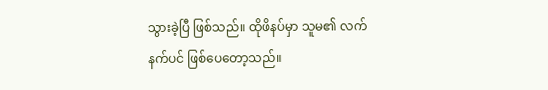သွားခဲ့ပြီ ဖြစ်သည်။ ထိုဖိနပ်မှာ သူမ၏ လက်နက်ပင် ဖြစ်ပေတော့သည်။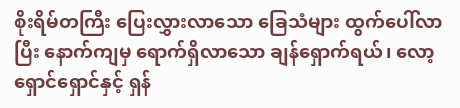စိုးရိမ်တကြီး ပြေးလွှားလာသော ခြေသံများ ထွက်ပေါ်လာပြီး နောက်ကျမှ ရောက်ရှိလာသော ချန်ရှောက်ရယ်၊ လော့ရှောင်ရှောင်နှင့် ရှန်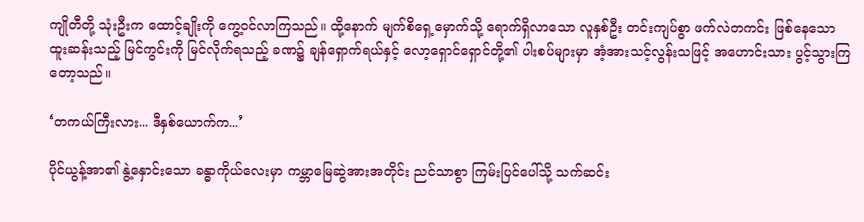ကျိုတီတို့ သုံးဦးက ထောင့်ချိုးကို ကွေ့ဝင်လာကြသည်။ ထို့နောက် မျက်စိရှေ့မှောက်သို့ ရောက်ရှိလာသော လူနှစ်ဦး တင်းကျပ်စွာ ဖက်လဲတကင်း ဖြစ်နေသော ထူးဆန်းသည့် မြင်ကွင်းကို မြင်လိုက်ရသည့် ခဏ၌ ချန်ရှောက်ရယ်နှင့် လော့ရှောင်ရှောင်တို့၏ ပါးစပ်များမှာ အံ့အားသင့်လွန်းသဖြင့် အဟောင်းသား ပွင့်သွားကြတော့သည်။

‘တကယ်ကြီးလား... ဒီနှစ်ယောက်က...’

ပိုင်ယွန့်အာ၏ နွဲ့နှောင်းသော ခန္ဓာကိုယ်လေးမှာ ကမ္ဘာမြေဆွဲအားအတိုင်း ညင်သာစွာ ကြမ်းပြင်ပေါ်သို့ သက်ဆင်း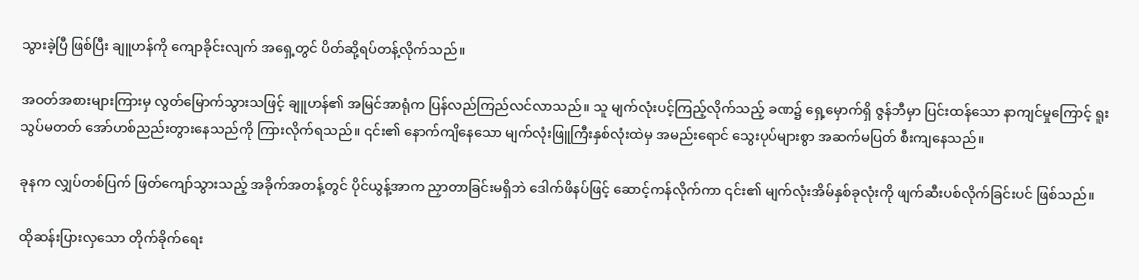သွားခဲ့ပြီ ဖြစ်ပြီး ချူဟန်ကို ကျောခိုင်းလျက် အရှေ့တွင် ပိတ်ဆို့ရပ်တန့်လိုက်သည်။

အဝတ်အစားများကြားမှ လွတ်မြောက်သွားသဖြင့် ချူဟန်၏ အမြင်အာရုံက ပြန်လည်ကြည်လင်လာသည်။ သူ မျက်လုံးပင့်ကြည့်လိုက်သည့် ခဏ၌ ရှေ့မှောက်ရှိ ဇွန်ဘီမှာ ပြင်းထန်သော နာကျင်မှုကြောင့် ရူးသွပ်မတတ် အော်ဟစ်ညည်းတွားနေသည်ကို ကြားလိုက်ရသည်။ ၎င်း၏ နောက်ကျိနေသော မျက်လုံးဖြူကြီးနှစ်လုံးထဲမှ အမည်းရောင် သွေးပုပ်များစွာ အဆက်မပြတ် စီးကျနေသည်။

ခုနက လျှပ်တစ်ပြက် ဖြတ်ကျော်သွားသည့် အခိုက်အတန့်တွင် ပိုင်ယွန့်အာက ညှာတာခြင်းမရှိဘဲ ဒေါက်ဖိနပ်ဖြင့် ဆောင့်ကန်လိုက်ကာ ၎င်း၏ မျက်လုံးအိမ်နှစ်ခုလုံးကို ဖျက်ဆီးပစ်လိုက်ခြင်းပင် ဖြစ်သည်။

ထိုဆန်းပြားလှသော တိုက်ခိုက်ရေး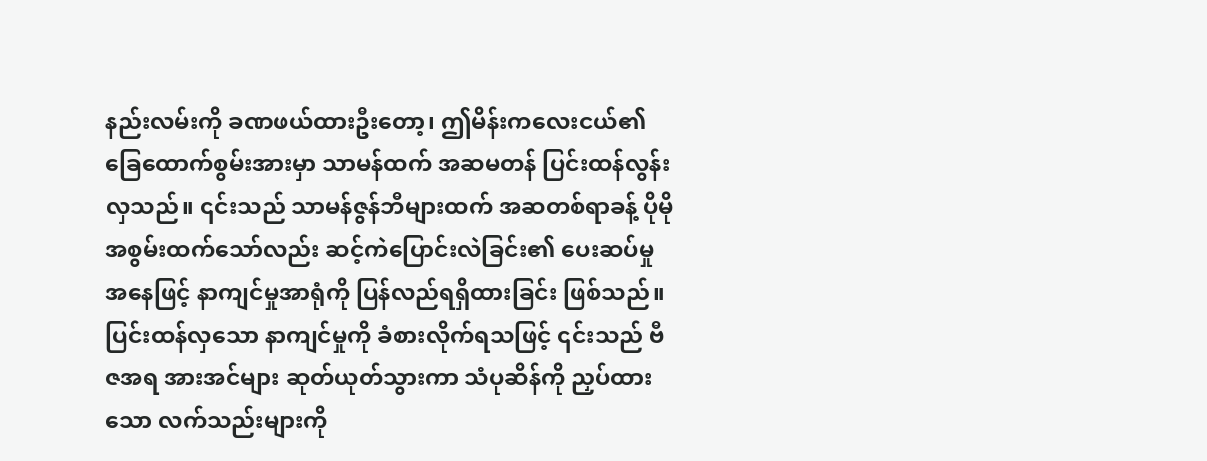နည်းလမ်းကို ခဏဖယ်ထားဦးတော့၊ ဤမိန်းကလေးငယ်၏ ခြေထောက်စွမ်းအားမှာ သာမန်ထက် အဆမတန် ပြင်းထန်လွန်းလှသည်။ ၎င်းသည် သာမန်ဇွန်ဘီများထက် အဆတစ်ရာခန့် ပိုမိုအစွမ်းထက်သော်လည်း ဆင့်ကဲပြောင်းလဲခြင်း၏ ပေးဆပ်မှုအနေဖြင့် နာကျင်မှုအာရုံကို ပြန်လည်ရရှိထားခြင်း ဖြစ်သည်။ ပြင်းထန်လှသော နာကျင်မှုကို ခံစားလိုက်ရသဖြင့် ၎င်းသည် ဗီဇအရ အားအင်များ ဆုတ်ယုတ်သွားကာ သံပုဆိန်ကို ညှပ်ထားသော လက်သည်းများကို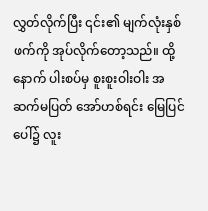လွှတ်လိုက်ပြီး ၎င်း၏ မျက်လုံးနှစ်ဖက်ကို အုပ်လိုက်တော့သည်။ ထို့နောက် ပါးစပ်မှ စူးစူးဝါးဝါး အဆက်မပြတ် အော်ဟစ်ရင်း မြေပြင်ပေါ်၌ လူး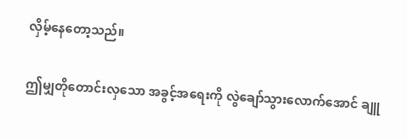လှိမ့်နေတော့သည်။

ဤမျှတိုတောင်းလှသော အခွင့်အရေးကို လွဲချော်သွားလောက်အောင် ချူ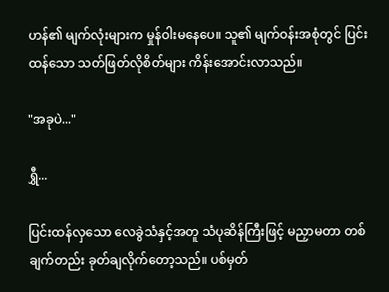ဟန်၏ မျက်လုံးများက မှုန်ဝါးမနေပေ။ သူ၏ မျက်ဝန်းအစုံတွင် ပြင်းထန်သော သတ်ဖြတ်လိုစိတ်များ ကိန်းအောင်းလာသည်။

"အခုပဲ..."

ရွှီ...

ပြင်းထန်လှသော လေခွဲသံနှင့်အတူ သံပုဆိန်ကြီးဖြင့် မညှာမတာ တစ်ချက်တည်း ခုတ်ချလိုက်တော့သည်။ ပစ်မှတ်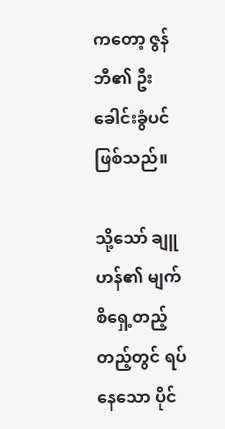ကတော့ ဇွန်ဘီ၏ ဦးခေါင်းခွံပင် ဖြစ်သည်။

သို့သော် ချူဟန်၏ မျက်စိရှေ့တည့်တည့်တွင် ရပ်နေသော ပိုင်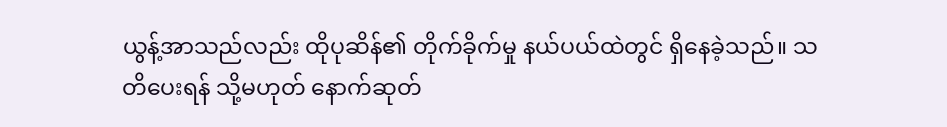ယွန့်အာသည်လည်း ထိုပုဆိန်၏ တိုက်ခိုက်မှု နယ်ပယ်ထဲတွင် ရှိနေခဲ့သည်။ သတိပေးရန် သို့မဟုတ် နောက်ဆုတ်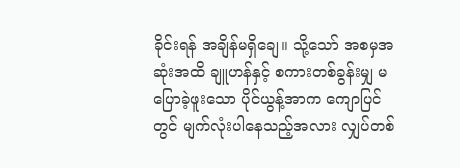ခိုင်းရန် အချိန်မရှိချေ။ သို့သော် အစမှအဆုံးအထိ ချူဟန်နှင့် စကားတစ်ခွန်းမျှ မပြောခဲ့ဖူးသော ပိုင်ယွန့်အာက ကျောပြင်တွင် မျက်လုံးပါနေသည့်အလား လျှပ်တစ်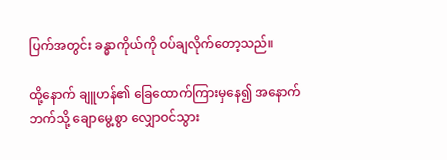ပြက်အတွင်း ခန္ဓာကိုယ်ကို ဝပ်ချလိုက်တော့သည်။

ထို့နောက် ချူဟန်၏ ခြေထောက်ကြားမှနေ၍ အနောက်ဘက်သို့ ချောမွေ့စွာ လျှောဝင်သွား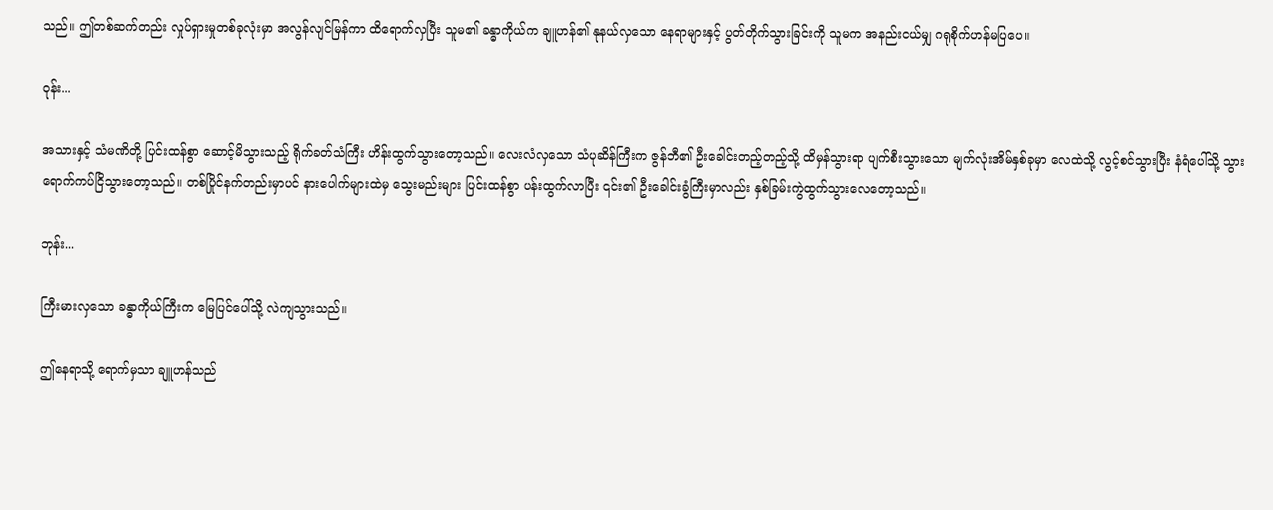သည်။ ဤတစ်ဆက်တည်း လှုပ်ရှားမှုတစ်ခုလုံးမှာ အလွန်လျင်မြန်ကာ ထိရောက်လှပြီး သူမ၏ ခန္ဓာကိုယ်က ချူဟန်၏ နုနယ်လှသော နေရာများနှင့် ပွတ်တိုက်သွားခြင်းကို သူမက အနည်းငယ်မျှ ဂရုစိုက်ဟန်မပြပေ။

ဝုန်း...

အသားနှင့် သံမဏိတို့ ပြင်းထန်စွာ ဆောင့်မိသွားသည့် ရိုက်ခတ်သံကြီး ဟိန်းထွက်သွားတော့သည်။ လေးလံလှသော သံပုဆိန်ကြီးက ဇွန်ဘီ၏ ဦးခေါင်းတည့်တည့်သို့ ထိမှန်သွားရာ ပျက်စီးသွားသော မျက်လုံးအိမ်နှစ်ခုမှာ လေထဲသို့ လွင့်စင်သွားပြီး နံရံပေါ်သို့ သွားရောက်ကပ်ငြိသွားတော့သည်။ တစ်ပြိုင်နက်တည်းမှာပင် နားပေါက်များထဲမှ သွေးမည်းများ ပြင်းထန်စွာ ပန်းထွက်လာပြီး ၎င်း၏ ဦးခေါင်းခွံကြီးမှာလည်း နှစ်ခြမ်းကွဲထွက်သွားလေတော့သည်။

ဘုန်း...

ကြီးမားလှသော ခန္ဓာကိုယ်ကြီးက မြေပြင်ပေါ်သို့ လဲကျသွားသည်။

ဤနေရာသို့ ရောက်မှသာ ချူဟန်သည်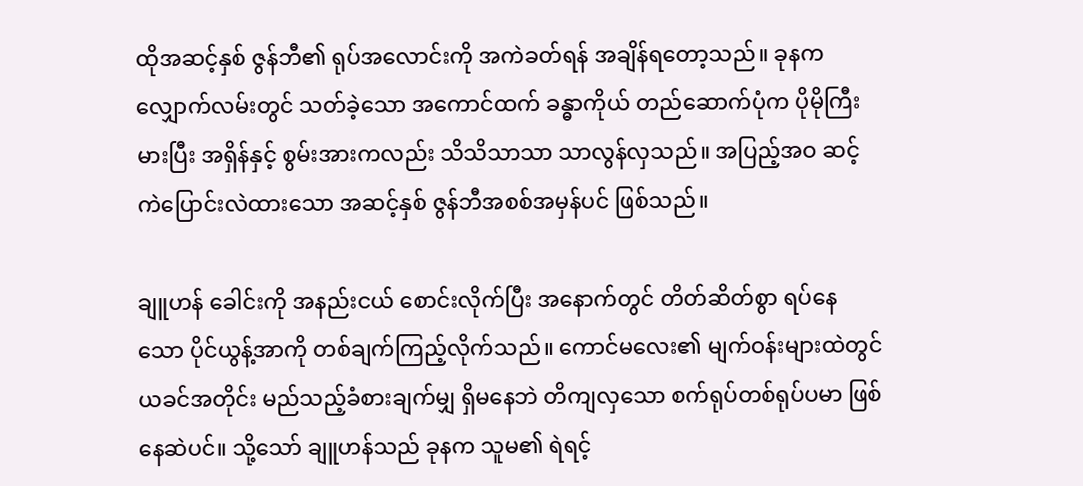ထိုအဆင့်နှစ် ဇွန်ဘီ၏ ရုပ်အလောင်းကို အကဲခတ်ရန် အချိန်ရတော့သည်။ ခုနက လျှောက်လမ်းတွင် သတ်ခဲ့သော အကောင်ထက် ခန္ဓာကိုယ် တည်ဆောက်ပုံက ပိုမိုကြီးမားပြီး အရှိန်နှင့် စွမ်းအားကလည်း သိသိသာသာ သာလွန်လှသည်။ အပြည့်အဝ ဆင့်ကဲပြောင်းလဲထားသော အဆင့်နှစ် ဇွန်ဘီအစစ်အမှန်ပင် ဖြစ်သည်။

ချူဟန် ခေါင်းကို အနည်းငယ် စောင်းလိုက်ပြီး အနောက်တွင် တိတ်ဆိတ်စွာ ရပ်နေသော ပိုင်ယွန့်အာကို တစ်ချက်ကြည့်လိုက်သည်။ ကောင်မလေး၏ မျက်ဝန်းများထဲတွင် ယခင်အတိုင်း မည်သည့်ခံစားချက်မျှ ရှိမနေဘဲ တိကျလှသော စက်ရုပ်တစ်ရုပ်ပမာ ဖြစ်နေဆဲပင်။ သို့သော် ချူဟန်သည် ခုနက သူမ၏ ရဲရင့်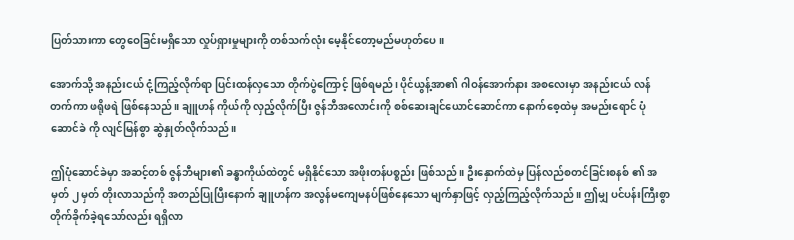ပြတ်သားကာ တွေဝေခြင်းမရှိသော လှုပ်ရှားမှုများကို တစ်သက်လုံး မေ့နိုင်တော့မည်မဟုတ်ပေ။

အောက်သို့ အနည်းငယ် ငုံ့ကြည့်လိုက်ရာ ပြင်းထန်လှသော တိုက်ပွဲကြောင့် ဖြစ်ရမည်၊ ပိုင်ယွန့်အာ၏ ဂါဝန်အောက်နား အစလေးမှာ အနည်းငယ် လန်တက်ကာ ဖရိုဖရဲ ဖြစ်နေသည်။ ချူဟန် ကိုယ်ကို လှည့်လိုက်ပြီး ဇွန်ဘီအလောင်းကို စစ်ဆေးချင်ယောင်ဆောင်ကာ နောက်စေ့ထဲမှ အမည်းရောင် ပုံဆောင်ခဲ ကို လျင်မြန်စွာ ဆွဲနှုတ်လိုက်သည်။

ဤပုံဆောင်ခဲမှာ အဆင့်တစ် ဇွန်ဘီများ၏ ခန္ဓာကိုယ်ထဲတွင် မရှိနိုင်သော အဖိုးတန်ပစ္စည်း ဖြစ်သည်။ ဦးနှောက်ထဲမှ ပြန်လည်စတင်ခြင်းစနစ် ၏ အမှတ် ၂ မှတ် တိုးလာသည်ကို အတည်ပြုပြီးနောက် ချူဟန်က အလွန်မကျေမနပ်ဖြစ်နေသော မျက်နှာဖြင့် လှည့်ကြည့်လိုက်သည်။ ဤမျှ ပင်ပန်းကြီးစွာ တိုက်ခိုက်ခဲ့ရသော်လည်း ရရှိလာ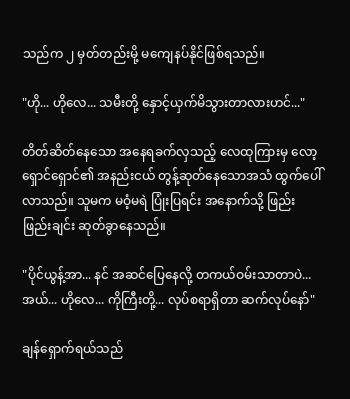သည်က ၂ မှတ်တည်းမို့ မကျေနပ်နိုင်ဖြစ်ရသည်။

"ဟို... ဟိုလေ... သမီးတို့ နှောင့်ယှက်မိသွားတာလားဟင်..."

တိတ်ဆိတ်နေသော အနေရခက်လှသည့် လေထုကြားမှ လော့ရှောင်ရှောင်၏ အနည်းငယ် တွန့်ဆုတ်နေသောအသံ ထွက်ပေါ်လာသည်။ သူမက မဝံ့မရဲ ပြုံးပြရင်း အနောက်သို့ ဖြည်းဖြည်းချင်း ဆုတ်ခွာနေသည်။

"ပိုင်ယွန့်အာ... နင် အဆင်ပြေနေလို့ တကယ်ဝမ်းသာတာပဲ... အယ်... ဟိုလေ... ကိုကြီးတို့... လုပ်စရာရှိတာ ဆက်လုပ်နော်"

ချန်ရှောက်ရယ်သည်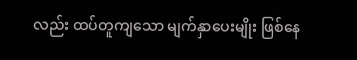လည်း ထပ်တူကျသော မျက်နှာပေးမျိုး ဖြစ်နေ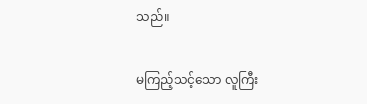သည်။

မကြည့်သင့်သော လူကြီး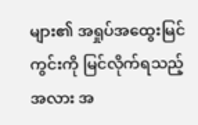များ၏ အရှုပ်အထွေးမြင်ကွင်းကို မြင်လိုက်ရသည့်အလား အ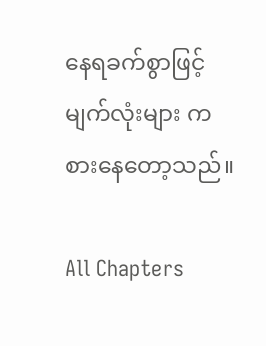နေရခက်စွာဖြင့် မျက်လုံးများ ကစားနေတော့သည်။

All Chapters